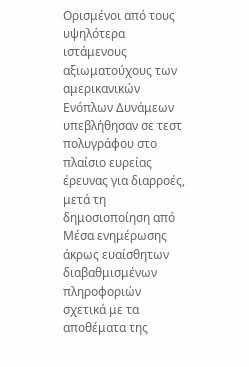Ορισμένοι από τους υψηλότερα ιστάμενους αξιωματούχους των αμερικανικών Ενόπλων Δυνάμεων υπεβλήθησαν σε τεστ πολυγράφου στο πλαίσιο ευρείας έρευνας για διαρροές, μετά τη δημοσιοποίηση από Μέσα ενημέρωσης άκρως ευαίσθητων διαβαθμισμένων πληροφοριών σχετικά με τα αποθέματα της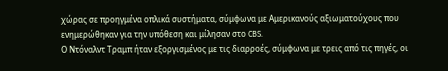χώρας σε προηγμένα οπλικά συστήματα, σύμφωνα με Αμερικανούς αξιωματούχους που ενημερώθηκαν για την υπόθεση και μίλησαν στο CBS.
Ο Ντόναλντ Τραμπ ήταν εξοργισμένος με τις διαρροές, σύμφωνα με τρεις από τις πηγές, οι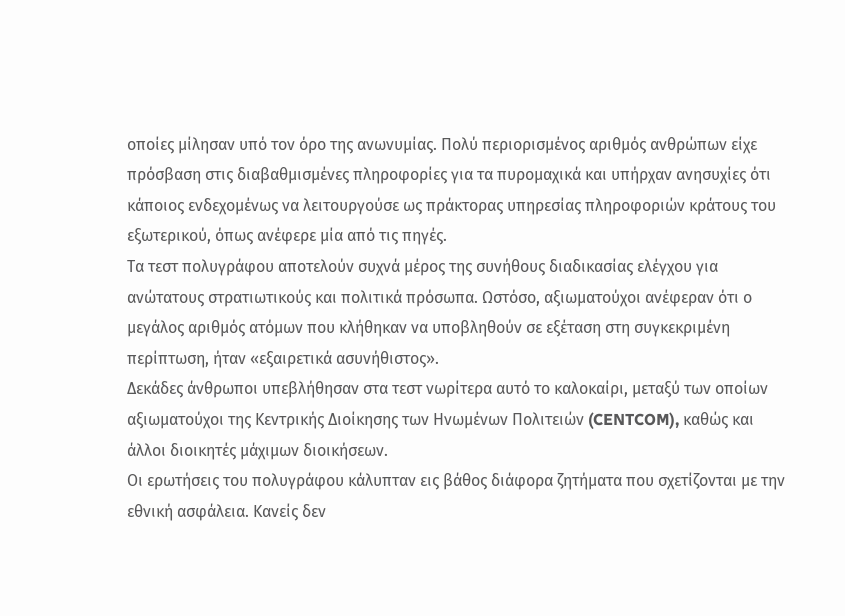οποίες μίλησαν υπό τον όρο της ανωνυμίας. Πολύ περιορισμένος αριθμός ανθρώπων είχε πρόσβαση στις διαβαθμισμένες πληροφορίες για τα πυρομαχικά και υπήρχαν ανησυχίες ότι κάποιος ενδεχομένως να λειτουργούσε ως πράκτορας υπηρεσίας πληροφοριών κράτους του εξωτερικού, όπως ανέφερε μία από τις πηγές.
Τα τεστ πολυγράφου αποτελούν συχνά μέρος της συνήθους διαδικασίας ελέγχου για ανώτατους στρατιωτικούς και πολιτικά πρόσωπα. Ωστόσο, αξιωματούχοι ανέφεραν ότι ο μεγάλος αριθμός ατόμων που κλήθηκαν να υποβληθούν σε εξέταση στη συγκεκριμένη περίπτωση, ήταν «εξαιρετικά ασυνήθιστος».
Δεκάδες άνθρωποι υπεβλήθησαν στα τεστ νωρίτερα αυτό το καλοκαίρι, μεταξύ των οποίων αξιωματούχοι της Κεντρικής Διοίκησης των Ηνωμένων Πολιτειών (CENTCOM), καθώς και άλλοι διοικητές μάχιμων διοικήσεων.
Οι ερωτήσεις του πολυγράφου κάλυπταν εις βάθος διάφορα ζητήματα που σχετίζονται με την εθνική ασφάλεια. Κανείς δεν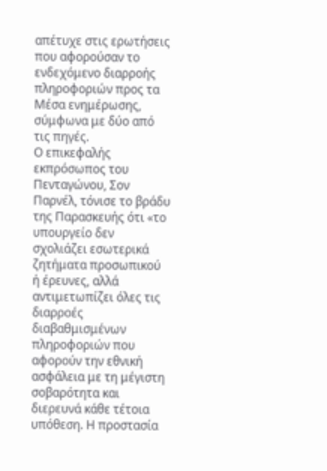απέτυχε στις ερωτήσεις που αφορούσαν το ενδεχόμενο διαρροής πληροφοριών προς τα Μέσα ενημέρωσης, σύμφωνα με δύο από τις πηγές.
Ο επικεφαλής εκπρόσωπος του Πενταγώνου, Σον Παρνέλ, τόνισε το βράδυ της Παρασκευής ότι «το υπουργείο δεν σχολιάζει εσωτερικά ζητήματα προσωπικού ή έρευνες, αλλά αντιμετωπίζει όλες τις διαρροές διαβαθμισμένων πληροφοριών που αφορούν την εθνική ασφάλεια με τη μέγιστη σοβαρότητα και διερευνά κάθε τέτοια υπόθεση. Η προστασία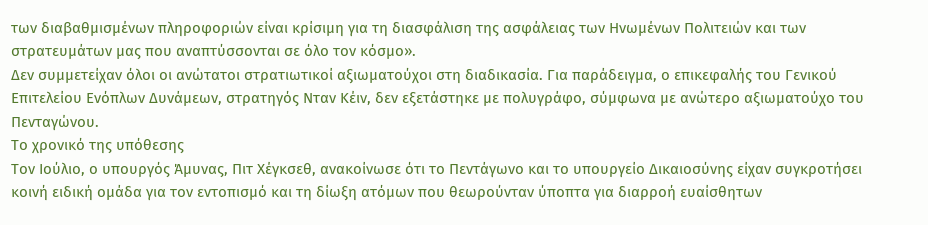των διαβαθμισμένων πληροφοριών είναι κρίσιμη για τη διασφάλιση της ασφάλειας των Ηνωμένων Πολιτειών και των στρατευμάτων μας που αναπτύσσονται σε όλο τον κόσμο».
Δεν συμμετείχαν όλοι οι ανώτατοι στρατιωτικοί αξιωματούχοι στη διαδικασία. Για παράδειγμα, ο επικεφαλής του Γενικού Επιτελείου Ενόπλων Δυνάμεων, στρατηγός Νταν Κέιν, δεν εξετάστηκε με πολυγράφο, σύμφωνα με ανώτερο αξιωματούχο του Πενταγώνου.
Το χρονικό της υπόθεσης
Τον Ιούλιο, ο υπουργός Άμυνας, Πιτ Χέγκσεθ, ανακοίνωσε ότι το Πεντάγωνο και το υπουργείο Δικαιοσύνης είχαν συγκροτήσει κοινή ειδική ομάδα για τον εντοπισμό και τη δίωξη ατόμων που θεωρούνταν ύποπτα για διαρροή ευαίσθητων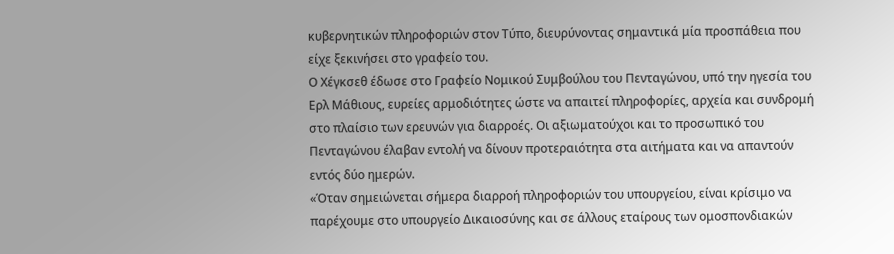κυβερνητικών πληροφοριών στον Τύπο, διευρύνοντας σημαντικά μία προσπάθεια που είχε ξεκινήσει στο γραφείο του.
Ο Χέγκσεθ έδωσε στο Γραφείο Νομικού Συμβούλου του Πενταγώνου, υπό την ηγεσία του Ερλ Μάθιους, ευρείες αρμοδιότητες ώστε να απαιτεί πληροφορίες, αρχεία και συνδρομή στο πλαίσιο των ερευνών για διαρροές. Οι αξιωματούχοι και το προσωπικό του Πενταγώνου έλαβαν εντολή να δίνουν προτεραιότητα στα αιτήματα και να απαντούν εντός δύο ημερών.
«Όταν σημειώνεται σήμερα διαρροή πληροφοριών του υπουργείου, είναι κρίσιμο να παρέχουμε στο υπουργείο Δικαιοσύνης και σε άλλους εταίρους των ομοσπονδιακών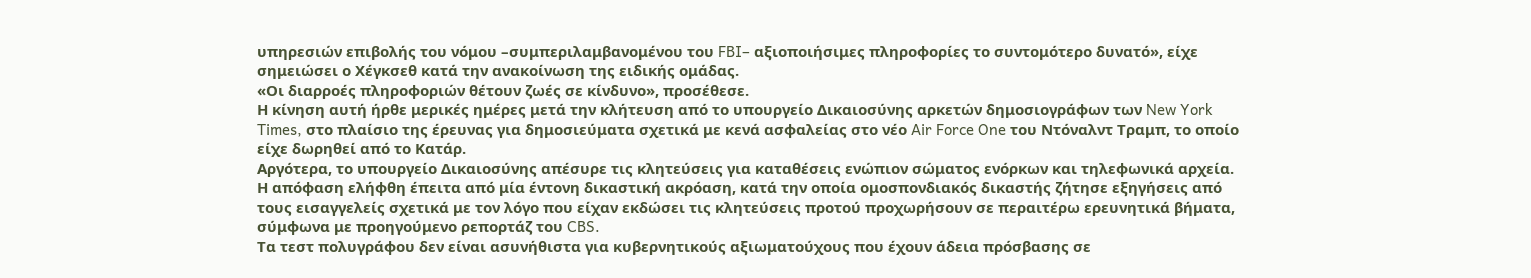υπηρεσιών επιβολής του νόμου –συμπεριλαμβανομένου του FBI– αξιοποιήσιμες πληροφορίες το συντομότερο δυνατό», είχε σημειώσει ο Χέγκσεθ κατά την ανακοίνωση της ειδικής ομάδας.
«Οι διαρροές πληροφοριών θέτουν ζωές σε κίνδυνο», προσέθεσε.
Η κίνηση αυτή ήρθε μερικές ημέρες μετά την κλήτευση από το υπουργείο Δικαιοσύνης αρκετών δημοσιογράφων των New York Times, στο πλαίσιο της έρευνας για δημοσιεύματα σχετικά με κενά ασφαλείας στο νέο Air Force One του Ντόναλντ Τραμπ, το οποίο είχε δωρηθεί από το Κατάρ.
Αργότερα, το υπουργείο Δικαιοσύνης απέσυρε τις κλητεύσεις για καταθέσεις ενώπιον σώματος ενόρκων και τηλεφωνικά αρχεία. Η απόφαση ελήφθη έπειτα από μία έντονη δικαστική ακρόαση, κατά την οποία ομοσπονδιακός δικαστής ζήτησε εξηγήσεις από τους εισαγγελείς σχετικά με τον λόγο που είχαν εκδώσει τις κλητεύσεις προτού προχωρήσουν σε περαιτέρω ερευνητικά βήματα, σύμφωνα με προηγούμενο ρεπορτάζ του CBS.
Τα τεστ πολυγράφου δεν είναι ασυνήθιστα για κυβερνητικούς αξιωματούχους που έχουν άδεια πρόσβασης σε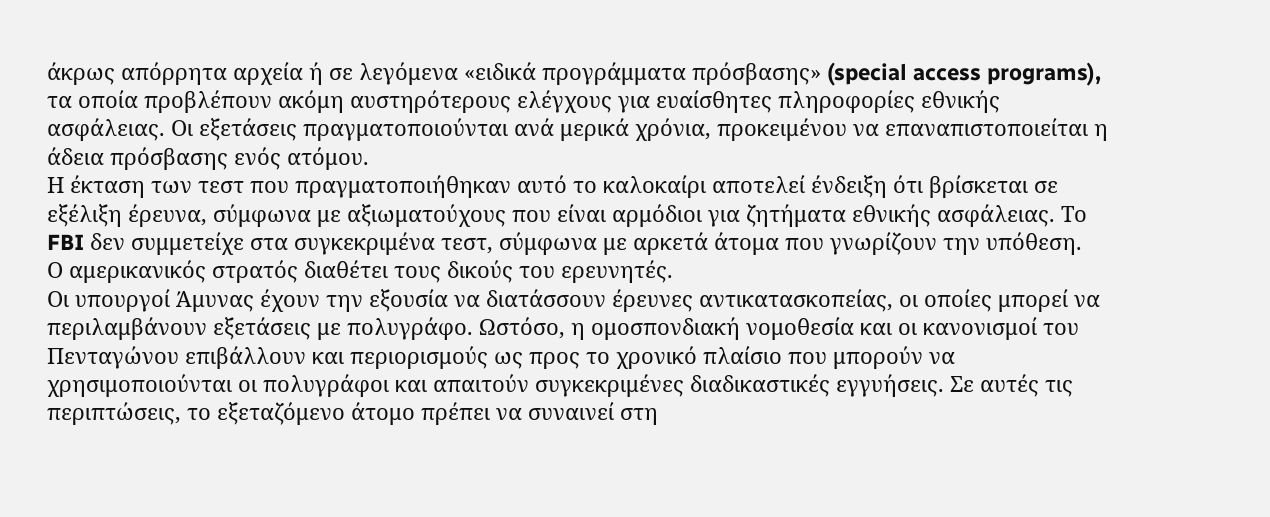άκρως απόρρητα αρχεία ή σε λεγόμενα «ειδικά προγράμματα πρόσβασης» (special access programs), τα οποία προβλέπουν ακόμη αυστηρότερους ελέγχους για ευαίσθητες πληροφορίες εθνικής ασφάλειας. Οι εξετάσεις πραγματοποιούνται ανά μερικά χρόνια, προκειμένου να επαναπιστοποιείται η άδεια πρόσβασης ενός ατόμου.
Η έκταση των τεστ που πραγματοποιήθηκαν αυτό το καλοκαίρι αποτελεί ένδειξη ότι βρίσκεται σε εξέλιξη έρευνα, σύμφωνα με αξιωματούχους που είναι αρμόδιοι για ζητήματα εθνικής ασφάλειας. Το FBI δεν συμμετείχε στα συγκεκριμένα τεστ, σύμφωνα με αρκετά άτομα που γνωρίζουν την υπόθεση.
Ο αμερικανικός στρατός διαθέτει τους δικούς του ερευνητές.
Οι υπουργοί Άμυνας έχουν την εξουσία να διατάσσουν έρευνες αντικατασκοπείας, οι οποίες μπορεί να περιλαμβάνουν εξετάσεις με πολυγράφο. Ωστόσο, η ομοσπονδιακή νομοθεσία και οι κανονισμοί του Πενταγώνου επιβάλλουν και περιορισμούς ως προς το χρονικό πλαίσιο που μπορούν να χρησιμοποιούνται οι πολυγράφοι και απαιτούν συγκεκριμένες διαδικαστικές εγγυήσεις. Σε αυτές τις περιπτώσεις, το εξεταζόμενο άτομο πρέπει να συναινεί στη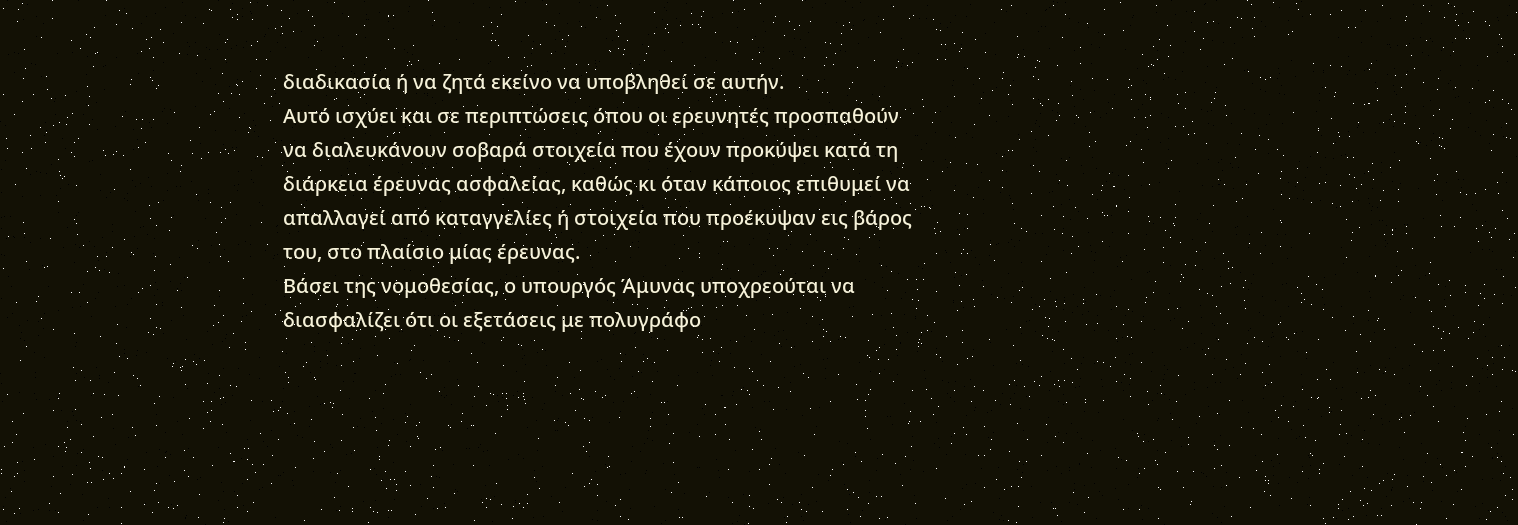διαδικασία ή να ζητά εκείνο να υποβληθεί σε αυτήν.
Αυτό ισχύει και σε περιπτώσεις όπου οι ερευνητές προσπαθούν να διαλευκάνουν σοβαρά στοιχεία που έχουν προκύψει κατά τη διάρκεια έρευνας ασφαλείας, καθώς κι όταν κάποιος επιθυμεί να απαλλαγεί από καταγγελίες ή στοιχεία που προέκυψαν εις βάρος του, στο πλαίσιο μίας έρευνας.
Βάσει της νομοθεσίας, ο υπουργός Άμυνας υποχρεούται να διασφαλίζει ότι οι εξετάσεις με πολυγράφο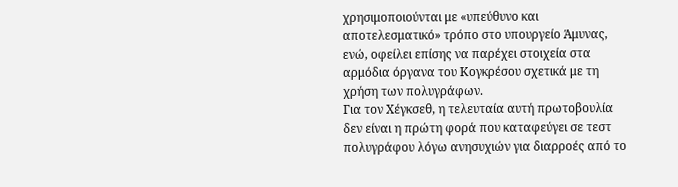χρησιμοποιούνται με «υπεύθυνο και αποτελεσματικό» τρόπο στο υπουργείο Άμυνας, ενώ, οφείλει επίσης να παρέχει στοιχεία στα αρμόδια όργανα του Κογκρέσου σχετικά με τη χρήση των πολυγράφων.
Για τον Χέγκσεθ, η τελευταία αυτή πρωτοβουλία δεν είναι η πρώτη φορά που καταφεύγει σε τεστ πολυγράφου λόγω ανησυχιών για διαρροές από το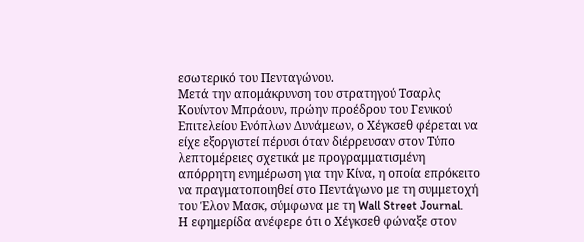εσωτερικό του Πενταγώνου.
Μετά την απομάκρυνση του στρατηγού Τσαρλς Κουίντον Μπράουν, πρώην προέδρου του Γενικού Επιτελείου Ενόπλων Δυνάμεων, ο Χέγκσεθ φέρεται να είχε εξοργιστεί πέρυσι όταν διέρρευσαν στον Τύπο λεπτομέρειες σχετικά με προγραμματισμένη απόρρητη ενημέρωση για την Κίνα, η οποία επρόκειτο να πραγματοποιηθεί στο Πεντάγωνο με τη συμμετοχή του Έλον Μασκ, σύμφωνα με τη Wall Street Journal.
Η εφημερίδα ανέφερε ότι ο Χέγκσεθ φώναξε στον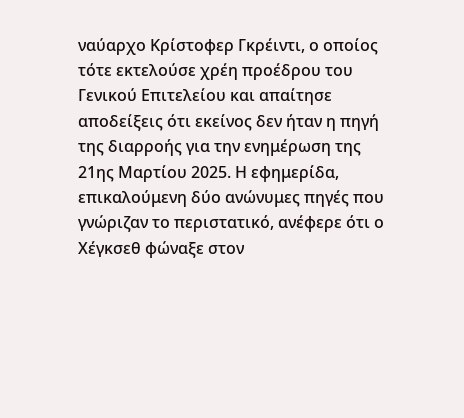ναύαρχο Κρίστοφερ Γκρέιντι, ο οποίος τότε εκτελούσε χρέη προέδρου του Γενικού Επιτελείου και απαίτησε αποδείξεις ότι εκείνος δεν ήταν η πηγή της διαρροής για την ενημέρωση της 21ης Μαρτίου 2025. Η εφημερίδα, επικαλούμενη δύο ανώνυμες πηγές που γνώριζαν το περιστατικό, ανέφερε ότι ο Χέγκσεθ φώναξε στον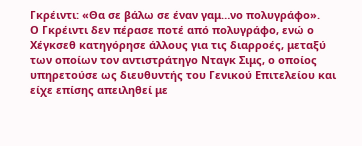Γκρέιντι: «Θα σε βάλω σε έναν γαμ…νο πολυγράφο».
Ο Γκρέιντι δεν πέρασε ποτέ από πολυγράφο, ενώ ο Χέγκσεθ κατηγόρησε άλλους για τις διαρροές, μεταξύ των οποίων τον αντιστράτηγο Νταγκ Σιμς, ο οποίος υπηρετούσε ως διευθυντής του Γενικού Επιτελείου και είχε επίσης απειληθεί με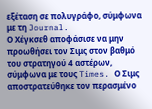εξέταση σε πολυγράφο, σύμφωνα με τη Journal.
Ο Χέγκσεθ αποφάσισε να μην προωθήσει τον Σιμς στον βαθμό του στρατηγού 4 αστέρων, σύμφωνα με τους Times. Ο Σιμς αποστρατεύθηκε τον περασμένο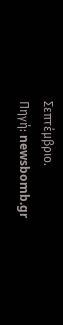Σεπτέμβριο.
Πηγή: newsbomb.gr